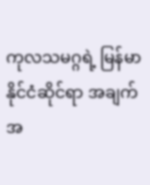ကုလသမဂ္ဂရဲ့ မြန်မာနိုင်ငံဆိုင်ရာ အချက်အ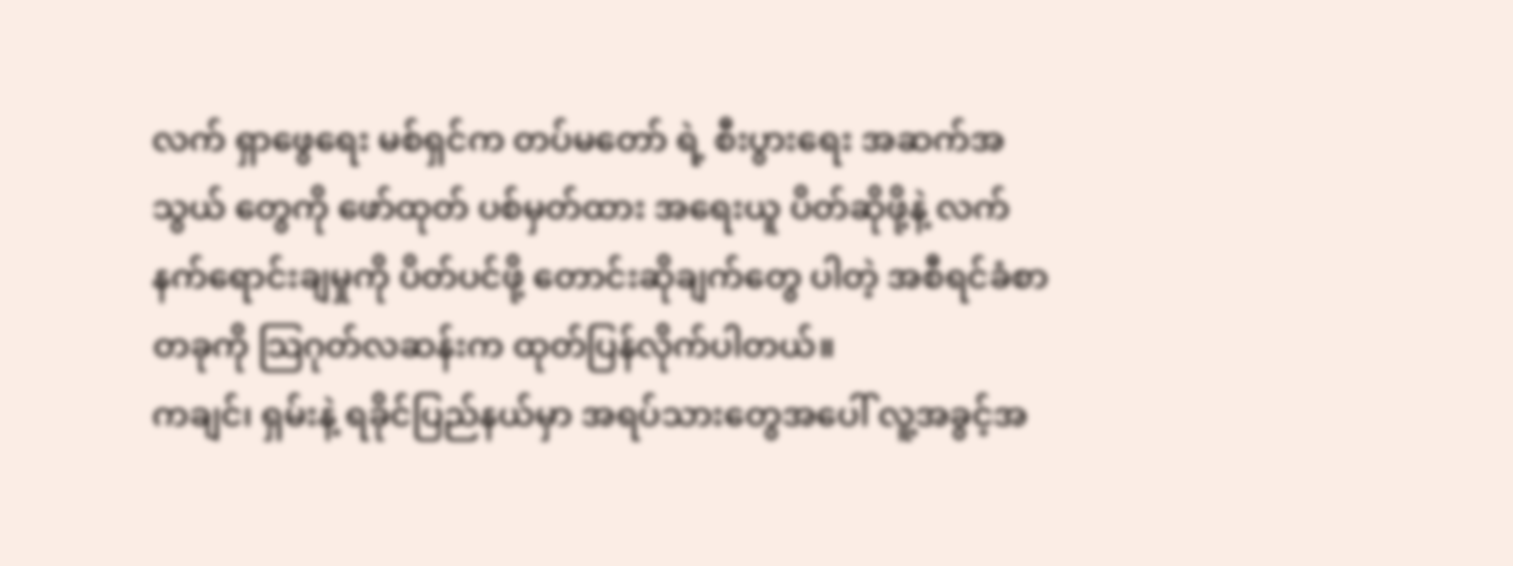လက် ရှာဖွေရေး မစ်ရှင်က တပ်မတော် ရဲ့ စီးပွားရေး အဆက်အသွယ် တွေကို ဖော်ထုတ် ပစ်မှတ်ထား အရေးယူ ပိတ်ဆိုဖို့နဲ့ လက်နက်ရောင်းချမှုကို ပိတ်ပင်ဖို့ တောင်းဆိုချက်တွေ ပါတဲ့ အစီရင်ခံစာ တခုကို သြဂုတ်လဆန်းက ထုတ်ပြန်လိုက်ပါတယ်။
ကချင်၊ ရှမ်းနဲ့ ရခိုင်ပြည်နယ်မှာ အရပ်သားတွေအပေါ် လူ့အခွင့်အ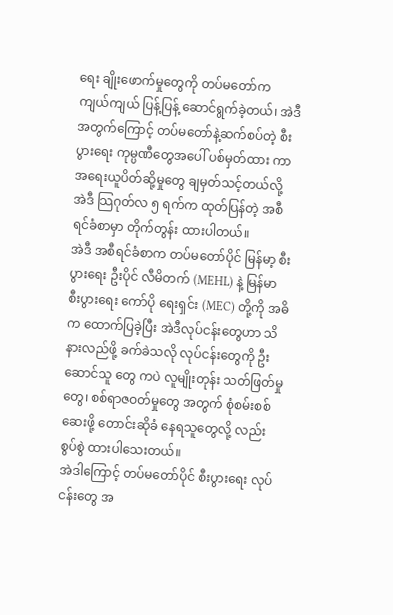ရေး ချိုးဖောက်မှုတွေကို တပ်မတော်က ကျယ်ကျယ် ပြန့်ပြန့် ဆောင်ရွက်ခဲ့တယ်၊ အဲဒီအတွက်ကြောင့် တပ်မတော်နဲ့ဆက်စပ်တဲ့ စီးပွားရေး ကုမ္ပဏီတွေအပေါ် ပစ်မှတ်ထား ကာ အရေးယူပိတ်ဆို့မှုတွေ ချမှတ်သင့်တယ်လို့ အဲဒီ သြဂုတ်လ ၅ ရက်က ထုတ်ပြန်တဲ့ အစီရင်ခံစာမှာ တိုက်တွန်း ထားပါတယ်။
အဲဒီ အစီရင်ခံစာက တပ်မတော်ပိုင် မြန်မာ့ စီးပွားရေး ဦးပိုင် လီမိတက် (MEHL) နဲ့ မြန်မာ စီးပွားရေး ကော်ပို ရေးရှင်း (MEC) တို့ကို အဓိက ထောက်ပြခဲ့ပြီး အဲဒီလုပ်ငန်းတွေဟာ သိနားလည်ဖို့ ခက်ခဲသလို လုပ်ငန်းတွေကို ဦးဆောင်သူ တွေ ကပဲ လူမျိုးတုန်း သတ်ဖြတ်မှုတွေ၊ စစ်ရာဇဝတ်မှုတွေ အတွက် စုံစမ်းစစ်ဆေးဖို့ တောင်းဆိုခံ နေရသူတွေလို့ လည်း စွပ်စွဲ ထားပါသေးတယ်။
အဲဒါကြောင့် တပ်မတော်ပိုင် စီးပွားရေး လုပ်ငန်းတွေ အ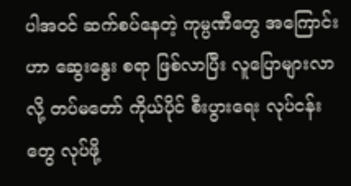ပါအဝင် ဆက်စပ်နေတဲ့ ကုမ္ပဏီတွေ အကြောင်းဟာ ဆွေးနွေး စရာ ဖြစ်လာပြီး လူပြောများလာလို့ တပ်မတော် ကိုယ်ပိုင် စီးပွားရေး လုပ်ငန်းတွေ လုပ်ဖို့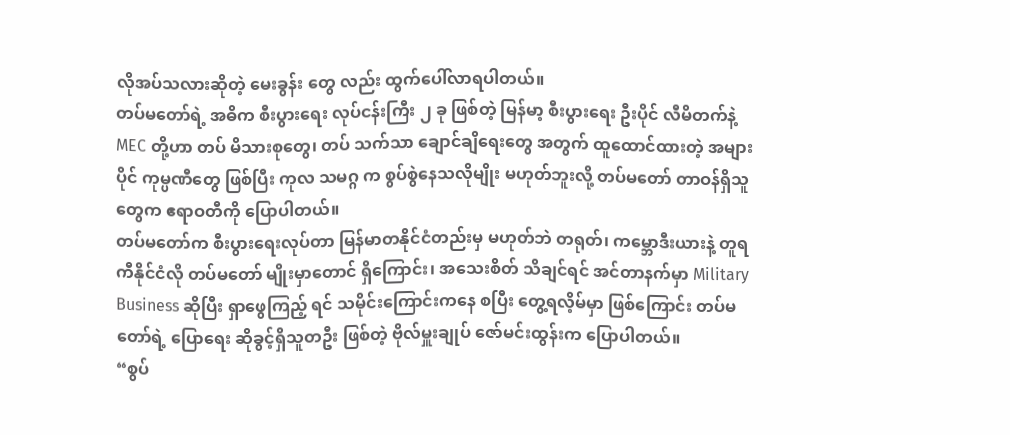လိုအပ်သလားဆိုတဲ့ မေးခွန်း တွေ လည်း ထွက်ပေါ်လာရပါတယ်။
တပ်မတော်ရဲ့ အဓိက စီးပွားရေး လုပ်ငန်းကြီး ၂ ခု ဖြစ်တဲ့ မြန်မာ့ စီးပွားရေး ဦးပိုင် လီမိတက်နဲ့ MEC တို့ဟာ တပ် မိသားစုတွေ၊ တပ် သက်သာ ချောင်ချိရေးတွေ အတွက် ထူထောင်ထားတဲ့ အများပိုင် ကုမ္ပဏီတွေ ဖြစ်ပြီး ကုလ သမဂ္ဂ က စွပ်စွဲနေသလိုမျိုး မဟုတ်ဘူးလို့ တပ်မတော် တာဝန်ရှိသူတွေက ဧရာဝတီကို ပြောပါတယ်။
တပ်မတော်က စီးပွားရေးလုပ်တာ မြန်မာတနိုင်ငံတည်းမှ မဟုတ်ဘဲ တရုတ်၊ ကမ္ဘောဒီးယားနဲ့ တူရကီနိုင်ငံလို တပ်မတော် မျိုးမှာတောင် ရှိကြောင်း၊ အသေးစိတ် သိချင်ရင် အင်တာနက်မှာ Military Business ဆိုပြီး ရှာဖွေကြည့် ရင် သမိုင်းကြောင်းကနေ စပြီး တွေ့ရလိ့မ်မှာ ဖြစ်ကြောင်း တပ်မတော်ရဲ့ ပြောရေး ဆိုခွင့်ရှိသူတဦး ဖြစ်တဲ့ ဗိုလ်မှူးချုပ် ဇော်မင်းထွန်းက ပြောပါတယ်။
“စွပ်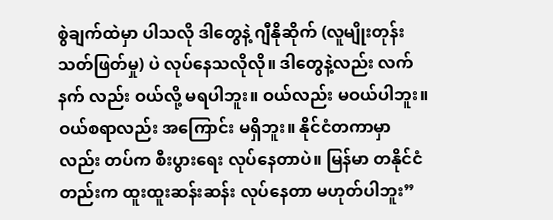စွဲချက်ထဲမှာ ပါသလို ဒါတွေနဲ့ ဂျီနိုဆိုက် (လူမျိုးတုန်း သတ်ဖြတ်မှု) ပဲ လုပ်နေသလိုလို။ ဒါတွေနဲ့လည်း လက်နက် လည်း ဝယ်လို့ မရပါဘူး။ ဝယ်လည်း မဝယ်ပါဘူး။ ဝယ်စရာလည်း အကြောင်း မရှိဘူး။ နိုင်ငံတကာမှာလည်း တပ်က စီးပွားရေး လုပ်နေတာပဲ။ မြန်မာ တနိုင်ငံတည်းက ထူးထူးဆန်းဆန်း လုပ်နေတာ မဟုတ်ပါဘူး”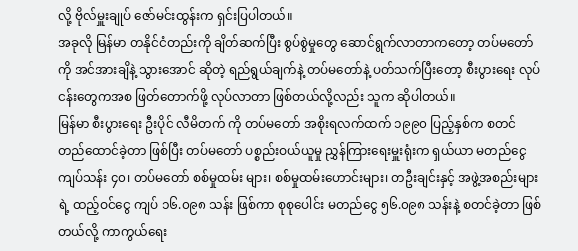လို့ ဗိုလ်မှူးချုပ် ဇော်မင်းထွန်းက ရှင်းပြပါတယ်။
အခုလို မြန်မာ တနိုင်ငံတည်းကို ချိတ်ဆက်ပြီး စွပ်စွဲမှုတွေ ဆောင်ရွက်လာတာကတော့ တပ်မတော်ကို အင်အားချိနဲ့ သွားအောင် ဆိုတဲ့ ရည်ရွယ်ချက်နဲ့ တပ်မတော်နဲ့ ပတ်သက်ပြီးတော့ စီးပွားရေး လုပ်ငန်းတွေကအစ ဖြတ်တောက်ဖို့ လုပ်လာတာ ဖြစ်တယ်လို့လည်း သူက ဆိုပါတယ်။
မြန်မာ စီးပွားရေး ဦးပိုင် လီမိတက် ကို တပ်မတော် အစိုးရလက်ထက် ၁၉၉၀ ပြည့်နှစ်က စတင် တည်ထောင်ခဲ့တာ ဖြစ်ပြီး တပ်မတော် ပစ္စည်းဝယ်ယူမှု ညွှန်ကြားရေးမှူးရုံးက ရှယ်ယာ မတည်ငွေ ကျပ်သန်း ၄၀၊ တပ်မတော် စစ်မှုထမ်း များ၊ စစ်မှုထမ်းဟောင်းများ၊ တဦးချင်းနှင့် အဖွဲ့အစည်းများရဲ့ ထည့်ဝင်ငွေ ကျပ် ၁၆.၀၉၈ သန်း ဖြစ်ကာ စုစုပေါင်း မတည်ငွေ ၅၆.၀၉၈ သန်းနဲ့ စတင်ခဲ့တာ ဖြစ်တယ်လို့ ကာကွယ်ရေး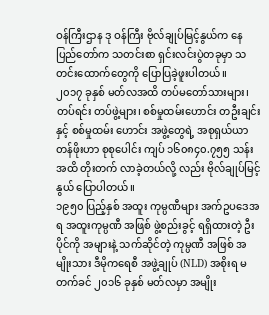ဝန်ကြီးဌာန ဒု ဝန်ကြီး ဗိုလ်ချုပ်မြင့်နွယ်က နေပြည်တော်က သတင်းစာ ရှင်းလင်းပွဲတခုမှာ သတင်းထောက်တွေကို ပြောပြခဲ့ဖူးပါတယ်။
၂၀၁၇ ခုနှစ် မတ်လအထိ တပ်မတော်သားများ၊ တပ်ရင်း တပ်ဖွဲ့များ၊ စစ်မှုထမ်းဟောင်း တဦးချင်းနှင့် စစ်မှုထမ်း ဟောင်း အဖွဲ့တွေရဲ့ အစုရှယ်ယာ တန်ဖိုးဟာ စုစုပေါင်း ကျပ် ၁၆၀၈၄၀.၇၅၅ သန်း အထိ တိုးတက် လာခဲ့တယ်လို့ လည်း ဗိုလ်ချုပ်မြင့်နွယ် ပြောပါတယ်။
၁၉၅၀ ပြည့်နှစ် အထူး ကုမ္ပဏီများ အက်ဥပဒေအရ အထူးကုမ္ပဏီ အဖြစ် ဖွဲ့စည်းခွင့် ရရှိထားတဲ့ ဦးပိုင်ကို အများနဲ့ သက်ဆိုင်တဲ့ ကုမ္ပဏီ အဖြစ် အမျိုးသား ဒီမိုကရေစီ အဖွဲ့ချုပ် (NLD) အစိုးရ မတက်ခင် ၂၀၁၆ ခုနှစ် မတ်လမှာ အမျိုး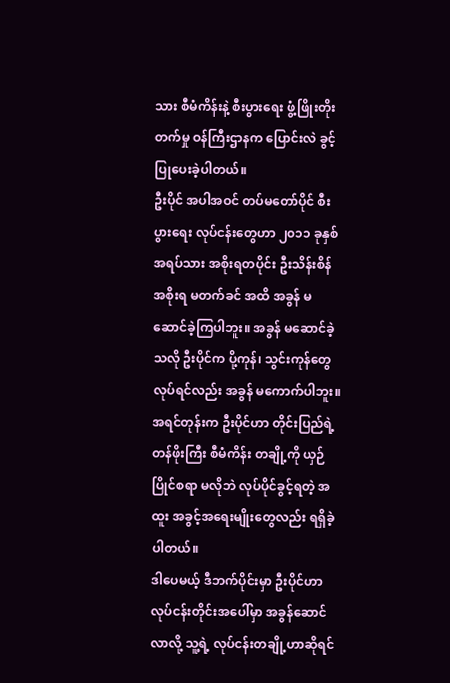သား စီမံကိန်းနဲ့ စီးပွားရေး ဖွံ့ဖြိုးတိုးတက်မှု ဝန်ကြီးဌာနက ပြောင်းလဲ ခွင့်ပြုပေးခဲ့ပါတယ်။
ဦးပိုင် အပါအဝင် တပ်မတော်ပိုင် စီးပွားရေး လုပ်ငန်းတွေဟာ ၂၀၁၁ ခုနှစ် အရပ်သား အစိုးရတပိုင်း ဦးသိန်းစိန် အစိုးရ မတက်ခင် အထိ အခွန် မဆောင်ခဲ့ကြပါဘူး။ အခွန် မဆောင်ခဲ့သလို ဦးပိုင်က ပို့ကုန်၊ သွင်းကုန်တွေ လုပ်ရင်လည်း အခွန် မကောက်ပါဘူး။
အရင်တုန်းက ဦးပိုင်ဟာ တိုင်းပြည်ရဲ့ တန်ဖိုးကြီး စီမံကိန်း တချို့ကို ယှဉ်ပြိုင်စရာ မလိုဘဲ လုပ်ပိုင်ခွင့်ရတဲ့ အထူး အခွင့်အရေးမျိုးတွေလည်း ရရှိခဲ့ပါတယ်။
ဒါပေမယ့် ဒီဘက်ပိုင်းမှာ ဦးပိုင်ဟာ လုပ်ငန်းတိုင်းအပေါ်မှာ အခွန်ဆောင်လာလို့ သူ့ရဲ့ လုပ်ငန်းတချို့ဟာဆိုရင်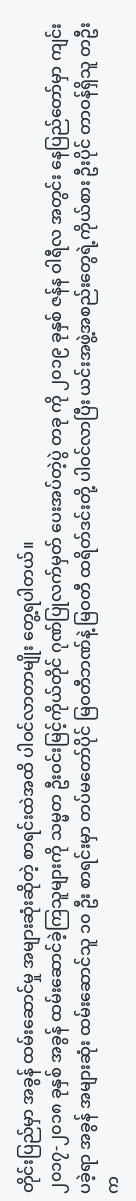တိုင်းပြည်မှာ အခွန် ထမ်းဆောင်မှု အများဆုံးဆိုတဲ့ စာရင်းထဲအထိ ပါဝင်လာတာမျိုး တွေ့ရပါတယ်။
၂၀၁၇-၂၀၁၈ ခုနှစ် အခွန် ထမ်းဆောင်ခဲ့ကြသူများကို သမ္မတ ဦးဝင်းမြင့်ကိုယ်တိုင် ဂုဏ်ပြုလက်မှတ် ပေးအပ်တဲ့ပွဲ တခု ကို ၂၀၁၉ ခုနှစ် ဇန်န ဝါရီလ အတွင်း နေပြည်တော်မှာ ကျင်းပခဲ့ရာ အခွန် အများဆုံး ထမ်းဆောင်သူ ၁၀ ဦး စာရင်းမှာ တပ်မတော်ပိုင် မြဝတီဘဏ်နဲ့ မြဝတီ ထရိတ်ဒင်းတို့ ပါဝင်လာပြီး ယင်းအဖွဲ့အစည်းတွေရဲ့ကိုယ်စား ဦးပိုင် တာဝန်ရှိသူ တဦးက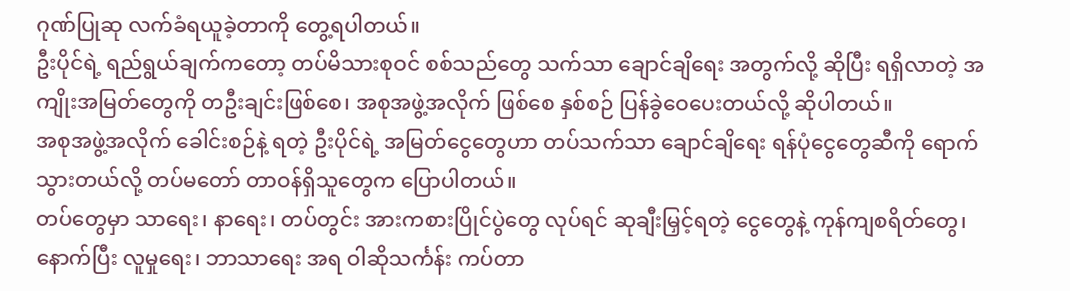ဂုဏ်ပြုဆု လက်ခံရယူခဲ့တာကို တွေ့ရပါတယ်။
ဦးပိုင်ရဲ့ ရည်ရွယ်ချက်ကတော့ တပ်မိသားစုဝင် စစ်သည်တွေ သက်သာ ချောင်ချိရေး အတွက်လို့ ဆိုပြီး ရရှိလာတဲ့ အကျိုးအမြတ်တွေကို တဦးချင်းဖြစ်စေ၊ အစုအဖွဲ့အလိုက် ဖြစ်စေ နှစ်စဉ် ပြန်ခွဲဝေပေးတယ်လို့ ဆိုပါတယ်။
အစုအဖွဲ့အလိုက် ခေါင်းစဉ်နဲ့ ရတဲ့ ဦးပိုင်ရဲ့ အမြတ်ငွေတွေဟာ တပ်သက်သာ ချောင်ချိရေး ရန်ပုံငွေတွေဆီကို ရောက် သွားတယ်လို့ တပ်မတော် တာဝန်ရှိသူတွေက ပြောပါတယ်။
တပ်တွေမှာ သာရေး၊ နာရေး၊ တပ်တွင်း အားကစားပြိုင်ပွဲတွေ လုပ်ရင် ဆုချီးမြှင့်ရတဲ့ ငွေတွေနဲ့ ကုန်ကျစရိတ်တွေ၊ နောက်ပြီး လူမှုရေး၊ ဘာသာရေး အရ ဝါဆိုသင်္ကန်း ကပ်တာ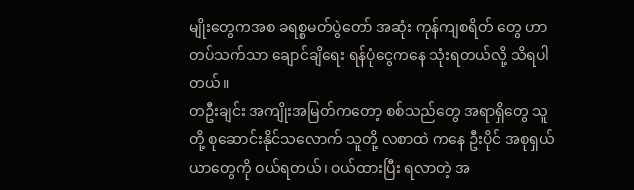မျိုးတွေကအစ ခရစ္စမတ်ပွဲတော် အဆုံး ကုန်ကျစရိတ် တွေ ဟာ တပ်သက်သာ ချောင်ချိရေး ရန်ပုံငွေကနေ သုံးရတယ်လို့ သိရပါတယ်။
တဦးချင်း အကျိုးအမြတ်ကတော့ စစ်သည်တွေ အရာရှိတွေ သူတို့ စုဆောင်းနိုင်သလောက် သူတို့ လစာထဲ ကနေ ဦးပိုင် အစုရှယ်ယာတွေကို ဝယ်ရတယ်၊ ဝယ်ထားပြီး ရလာတဲ့ အ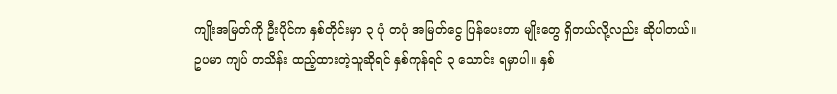ကျိုးအမြတ်ကို ဦးပိုင်က နှစ်တိုင်းမှာ ၃ ပုံ တပုံ အမြတ်ငွေ ပြန်ပေးတာ မျိုးတွေ ရှိတယ်လို့လည်း ဆိုပါတယ်။
ဥပမာ ကျပ် တသိန်း ထည့်ထားတဲ့သူဆိုရင် နှစ်ကုန်ရင် ၃ သောင်း ရမှာပါ။ နှစ်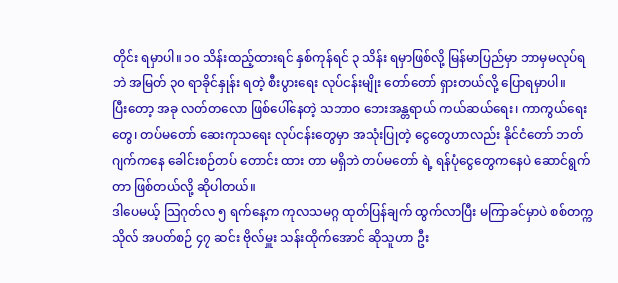တိုင်း ရမှာပါ။ ၁၀ သိန်းထည့်ထားရင် နှစ်ကုန်ရင် ၃ သိန်း ရမှာဖြစ်လို့ မြန်မာပြည်မှာ ဘာမှမလုပ်ရဘဲ အမြတ် ၃၀ ရာခိုင်နှုန်း ရတဲ့ စီးပွားရေး လုပ်ငန်းမျိုး တော်တော် ရှားတယ်လို့ ပြောရမှာပါ။
ပြီးတော့ အခု လတ်တလော ဖြစ်ပေါ်နေတဲ့ သဘာဝ ဘေးအန္တရာယ် ကယ်ဆယ်ရေး၊ ကာကွယ်ရေးတွေ၊ တပ်မတော် ဆေးကုသရေး လုပ်ငန်းတွေမှာ အသုံးပြုတဲ့ ငွေတွေဟာလည်း နိုင်ငံတော် ဘတ်ဂျက်ကနေ ခေါင်းစဉ်တပ် တောင်း ထား တာ မရှိဘဲ တပ်မတော် ရဲ့ ရန်ပုံငွေတွေကနေပဲ ဆောင်ရွက်တာ ဖြစ်တယ်လို့ ဆိုပါတယ်။
ဒါပေမယ့် သြဂုတ်လ ၅ ရက်နေ့က ကုလသမဂ္ဂ ထုတ်ပြန်ချက် ထွက်လာပြီး မကြာခင်မှာပဲ စစ်တက္ကသိုလ် အပတ်စဉ် ၄၇ ဆင်း ဗိုလ်မှူး သန်းထိုက်အောင် ဆိုသူဟာ ဦး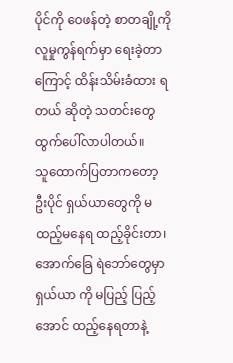ပိုင်ကို ဝေဖန်တဲ့ စာတချို့ကို လူမှုကွန်ရက်မှာ ရေးခဲ့တာကြောင့် ထိန်းသိမ်းခံထား ရတယ် ဆိုတဲ့ သတင်းတွေ ထွက်ပေါ်လာပါတယ်။
သူထောက်ပြတာကတော့ ဦးပိုင် ရှယ်ယာတွေကို မထည့်မနေရ ထည့်ခိုင်းတာ၊ အောက်ခြေ ရဲဘော်တွေမှာ ရှယ်ယာ ကို မပြည့် ပြည့်အောင် ထည့်နေရတာနဲ့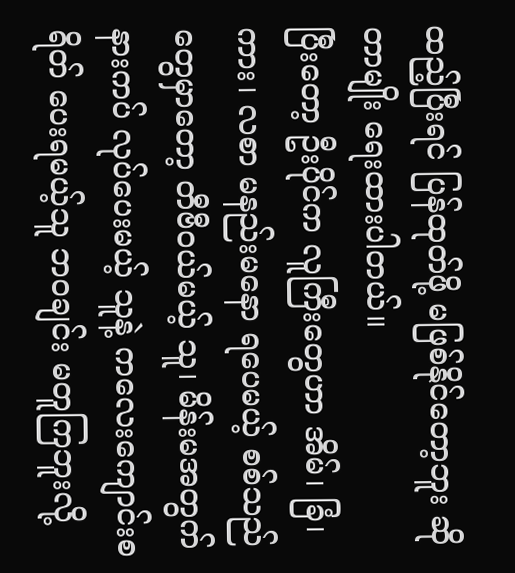ထည့်ပြီးရင် ပြန်ထုတ်ဖို့ မဖြစ်နိုင်တော့ဘူး ဆိုတာမျိုး ရေးထားပါတယ်။
ပြီးတော့ ဦးပိုင်က လူကြီးတွေဟာ အိမ်၊ ခြံ၊ ကား၊ လစာ မနည်းမနော ရပေမယ့် စစ်သည်တွေမှာတော့ တီဗီဝယ်မယ့် သူ၊ မိန်းမအတွက် နားကပ် လုပ်ပေးမယ့် သူနဲ့ ကလေးကျောင်းစရိတ် ပေးရမယ့်သူ ဘဝချင်း မတူကြဘူးလို့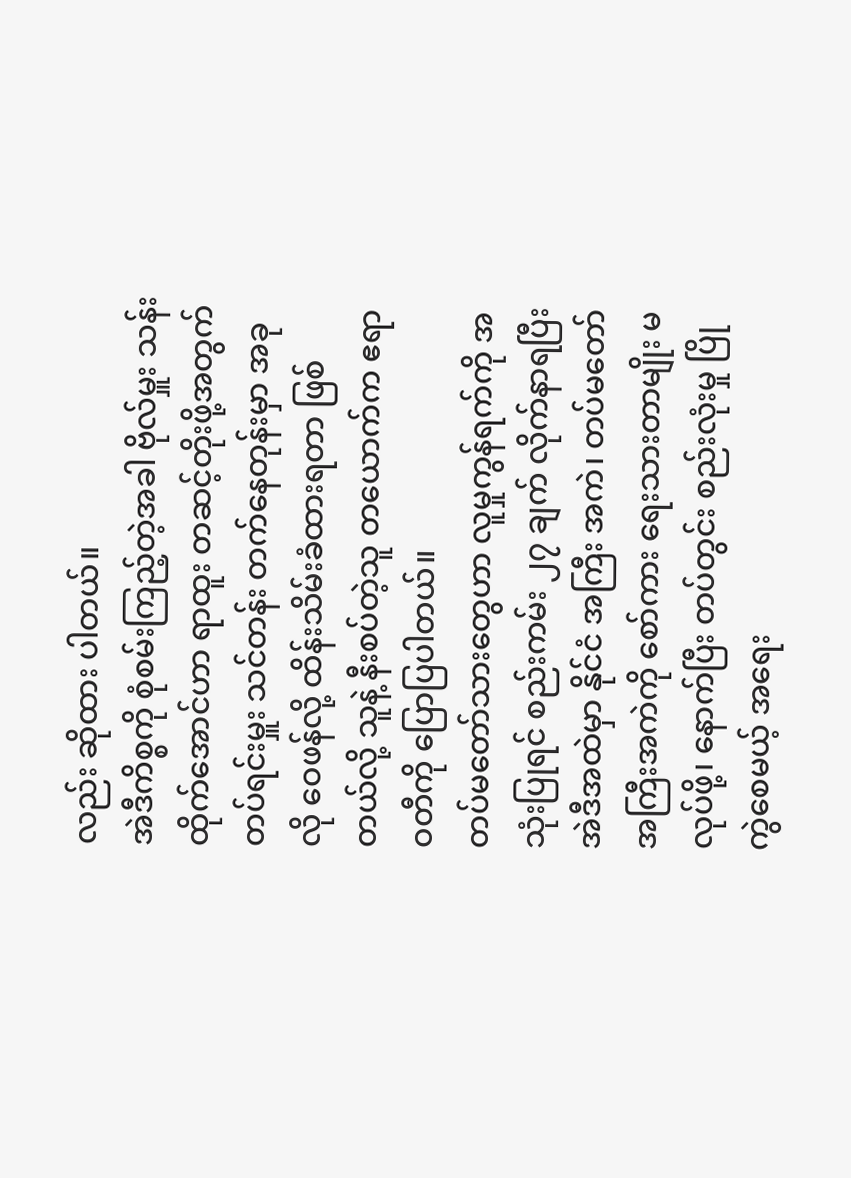လည်း ဆိုထား ပါတယ်။
အဲဒီကိစ္စကို စုံစမ်းကြည့်တဲ့အခါ ဗိုလ်မှူး သန်းထိုက်အောင်ဟာ ရာထူး တဆင့်တိုးဖို့အတွက် တပ်ရင်းမှူး သင်တန်း တက်နေတုန်းမှာ အခုလို ဝေဖန်လို့ ထိန်းသိမ်းခံထားရတာ ဖြစ်တယ်လို့ သူနဲ့ နီးစပ်တဲ့သူ တယောက်က ဧရာဝတီကို ပြောပြပါတယ်။
တပ်မတော်သားတွေဟာ လူမှုကွန်ရက်ကို အသုံးပြုရင် စည်းကမ်း ၂၇ ချက် လိုက်နာရပြီး အဲဒီအထဲမှာ နိုင်ငံ အကြီး အကဲ၊ တပ်မတော် အကြီးအကဲကို စော်ကား ရေးသားတာမျိုး မလုပ်ဖို့၊ နောက်ပြီး တပ်တွင်း စည်းလုံးမှု ပြိုကွဲစေမယ့် အရေး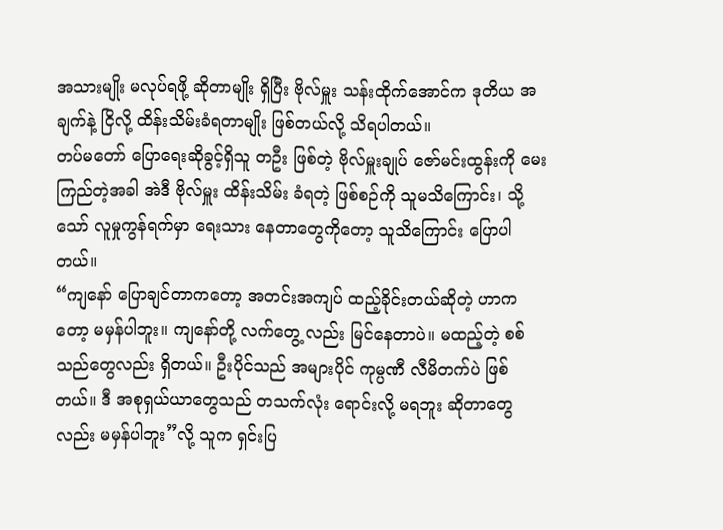အသားမျိုး မလုပ်ရဖို့ ဆိုတာမျိုး ရှိပြီး ဗိုလ်မှူး သန်းထိုက်အောင်က ဒုတိယ အချက်နဲ့ ငြိလို့ ထိန်းသိမ်းခံရတာမျိုး ဖြစ်တယ်လို့ သိရပါတယ်။
တပ်မတော် ပြောရေးဆိုခွင့်ရှိသူ တဦး ဖြစ်တဲ့ ဗိုလ်မှူးချုပ် ဇော်မင်းထွန်းကို မေးကြည်တဲ့အခါ အဲဒီ ဗိုလ်မှူး ထိန်းသိမ်း ခံရတဲ့ ဖြစ်စဉ်ကို သူမသိကြောင်း၊ သို့သော် လူမှုကွန်ရက်မှာ ရေးသား နေတာတွေကိုတော့ သူသိကြောင်း ပြောပါ တယ်။
“ကျနော် ပြောချင်တာကတော့ အတင်းအကျပ် ထည့်ခိုင်းတယ်ဆိုတဲ့ ဟာကတော့ မမှန်ပါဘူး။ ကျနော်တို့ လက်တွေ့ လည်း မြင်နေတာပဲ။ မထည့်တဲ့ စစ်သည်တွေလည်း ရှိတယ်။ ဦးပိုင်သည် အများပိုင် ကုမ္ပဏီ လီမိတက်ပဲ ဖြစ်တယ်။ ဒီ အစုရှယ်ယာတွေသည် တသက်လုံး ရောင်းလို့ မရဘူး ဆိုတာတွေလည်း မမှန်ပါဘူး”လို့ သူက ရှင်းပြ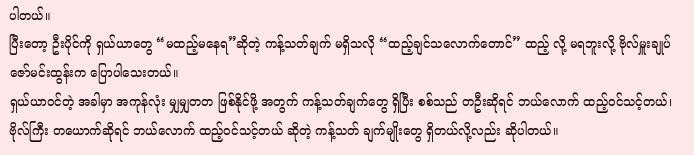ပါတယ်။
ပြီးတော့ ဦးပိုင်ကို ရှယ်ယာတွေ “မထည့်မနေရ”ဆိုတဲ့ ကန့်သတ်ချက် မရှိသလို “ထည့်ချင်သလောက်တောင်” ထည့် လို့ မရဘူးလို့ ဗိုလ်မှူးချုပ် ဇော်မင်းထွန်းက ပြောပါသေးတယ်။
ရှယ်ယာဝင်တဲ့ အခါမှာ အကုန်လုံး မျှမျှတတ ဖြစ်နိုင်ဖို့ အတွက် ကန့်သတ်ချက်တွေ ရှိပြီး စစ်သည် တဦးဆိုရင် ဘယ်လောက် ထည့်ဝင်သင့်တယ်၊ ဗိုလ်ကြီး တယောက်ဆိုရင် ဘယ်လောက် ထည့်ဝင်သင့်တယ် ဆိုတဲ့ ကန့်သတ် ချက်မျိုးတွေ ရှိတယ်လို့လည်း ဆိုပါတယ်။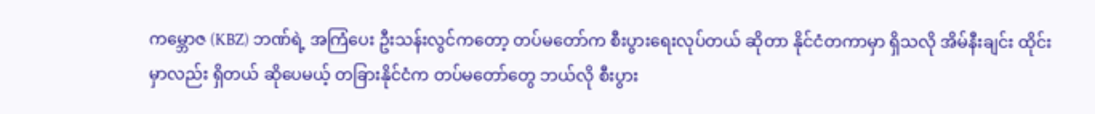ကမ္ဘောဇ (KBZ) ဘဏ်ရဲ့ အကြံပေး ဦးသန်းလွင်ကတော့ တပ်မတော်က စီးပွားရေးလုပ်တယ် ဆိုတာ နိုင်ငံတကာမှာ ရှိသလို အိမ်နီးချင်း ထိုင်းမှာလည်း ရှိတယ် ဆိုပေမယ့် တခြားနိုင်ငံက တပ်မတော်တွေ ဘယ်လို စီးပွား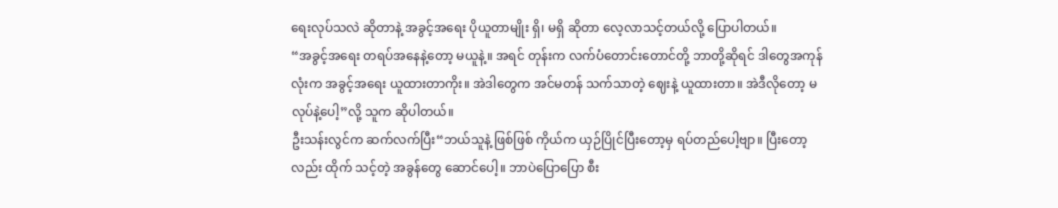ရေးလုပ်သလဲ ဆိုတာနဲ့ အခွင့်အရေး ပိုယူတာမျိုး ရှိ၊ မရှိ ဆိုတာ လေ့လာသင့်တယ်လို့ ပြောပါတယ်။
“အခွင့်အရေး တရပ်အနေနဲ့တော့ မယူနဲ့။ အရင် တုန်းက လက်ပံတောင်းတောင်တို့ ဘာတို့ဆိုရင် ဒါတွေအကုန်လုံးက အခွင့်အရေး ယူထားတာကိုး။ အဲဒါတွေက အင်မတန် သက်သာတဲ့ ဈေးနဲ့ ယူထားတာ။ အဲဒီလိုတော့ မလုပ်နဲ့ပေါ့”လို့ သူက ဆိုပါတယ်။
ဦးသန်းလွင်က ဆက်လက်ပြီး“ဘယ်သူနဲ့ ဖြစ်ဖြစ် ကိုယ်က ယှဉ်ပြိုင်ပြီးတော့မှ ရပ်တည်ပေါ့ဗျာ။ ပြီးတော့လည်း ထိုက် သင့်တဲ့ အခွန်တွေ ဆောင်ပေါ့။ ဘာပဲပြောပြော စီး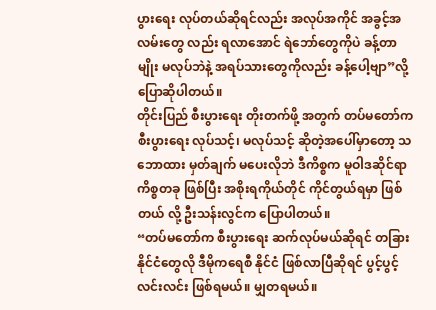ပွားရေး လုပ်တယ်ဆိုရင်လည်း အလုပ်အကိုင် အခွင့်အလမ်းတွေ လည်း ရလာအောင် ရဲဘော်တွေကိုပဲ ခန့်တာမျိုး မလုပ်ဘဲနဲ့ အရပ်သားတွေကိုလည်း ခန့်ပေါ့ဗျာ”လို့ ပြောဆိုပါတယ်။
တိုင်းပြည် စီးပွားရေး တိုးတက်ဖို့ အတွက် တပ်မတော်က စီးပွားရေး လုပ်သင့်၊ မလုပ်သင့် ဆိုတဲ့အပေါ်မှာတော့ သဘောထား မှတ်ချက် မပေးလိုဘဲ ဒီကိစ္စက မူဝါဒဆိုင်ရာ ကိစ္စတခု ဖြစ်ပြီး အစိုးရကိုယ်တိုင် ကိုင်တွယ်ရမှာ ဖြစ်တယ် လို့ ဦးသန်းလွင်က ပြောပါတယ်။
“တပ်မတော်က စီးပွားရေး ဆက်လုပ်မယ်ဆိုရင် တခြား နိုင်ငံတွေလို ဒီမိုကရေစီ နိုင်ငံ ဖြစ်လာပြီဆိုရင် ပွင့်ပွင့် လင်းလင်း ဖြစ်ရမယ်။ မျှတရမယ်။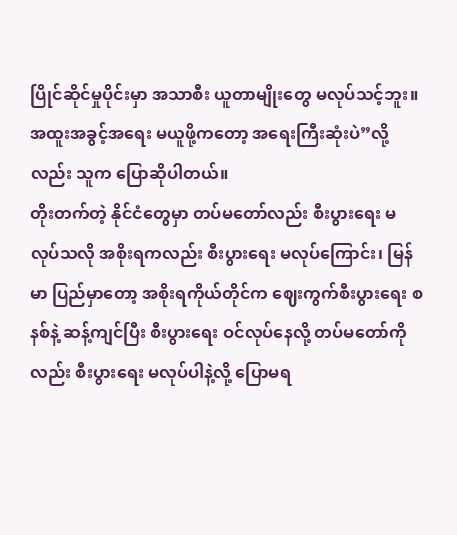ပြိုင်ဆိုင်မှုပိုင်းမှာ အသာစီး ယူတာမျိုးတွေ မလုပ်သင့်ဘူး။ အထူးအခွင့်အရေး မယူဖို့ကတော့ အရေးကြီးဆုံးပဲ”လို့လည်း သူက ပြောဆိုပါတယ်။
တိုးတက်တဲ့ နိုင်ငံတွေမှာ တပ်မတော်လည်း စီးပွားရေး မလုပ်သလို အစိုးရကလည်း စီးပွားရေး မလုပ်ကြောင်း၊ မြန်မာ ပြည်မှာတော့ အစိုးရကိုယ်တိုင်က ဈေးကွက်စီးပွားရေး စနစ်နဲ့ ဆန့်ကျင်ပြီး စီးပွားရေး ဝင်လုပ်နေလို့ တပ်မတော်ကို လည်း စီးပွားရေး မလုပ်ပါနဲ့လို့ ပြောမရ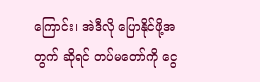ကြောင်း၊ အဲဒီလို ပြောနိုင်ဖို့အတွက် ဆိုရင် တပ်မတော်ကို ငွေ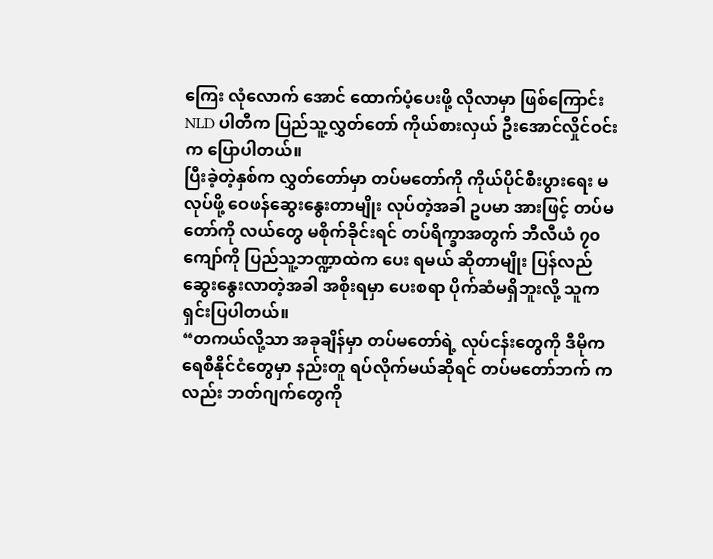ကြေး လုံလောက် အောင် ထောက်ပံ့ပေးဖို့ လိုလာမှာ ဖြစ်ကြောင်း NLD ပါတီက ပြည်သူ့လွှတ်တော် ကိုယ်စားလှယ် ဦးအောင်လှိုင်ဝင်း က ပြောပါတယ်။
ပြီးခဲ့တဲ့နှစ်က လွှတ်တော်မှာ တပ်မတော်ကို ကိုယ်ပိုင်စီးပွားရေး မလုပ်ဖို့ ဝေဖန်ဆွေးနွေးတာမျိုး လုပ်တဲ့အခါ ဥပမာ အားဖြင့် တပ်မတော်ကို လယ်တွေ မစိုက်ခိုင်းရင် တပ်ရိက္ခာအတွက် ဘီလီယံ ၇၀ ကျော်ကို ပြည်သူ့ဘဏ္ဍာထဲက ပေး ရမယ် ဆိုတာမျိုး ပြန်လည် ဆွေးနွေးလာတဲ့အခါ အစိုးရမှာ ပေးစရာ ပိုက်ဆံမရှိဘူးလို့ သူက ရှင်းပြပါတယ်။
“တကယ်လို့သာ အခုချိန်မှာ တပ်မတော်ရဲ့ လုပ်ငန်းတွေကို ဒီမိုကရေစီနိုင်ငံတွေမှာ နည်းတူ ရပ်လိုက်မယ်ဆိုရင် တပ်မတော်ဘက် ကလည်း ဘတ်ဂျက်တွေကို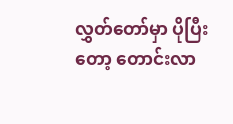လွှတ်တော်မှာ ပိုပြီးတော့ တောင်းလာ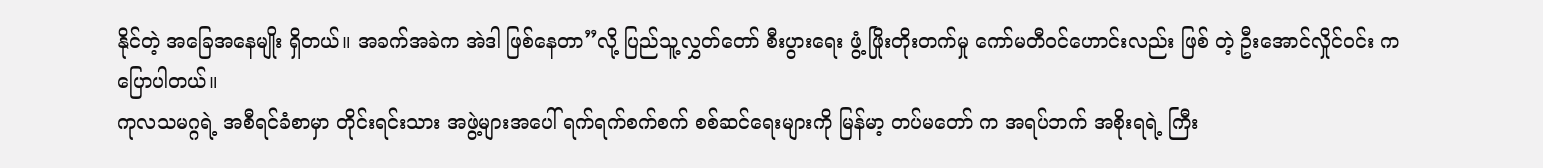နိုင်တဲ့ အခြေအနေမျိုး ရှိတယ်။ အခက်အခဲက အဲဒါ ဖြစ်နေတာ”လို့ ပြည်သူ့လွှတ်တော် စီးပွားရေး ဖွံ့ ဖြိုးတိုးတက်မှု ကော်မတီဝင်ဟောင်းလည်း ဖြစ် တဲ့ ဦးအောင်လှိုင်ဝင်း က ပြောပါတယ်။
ကုလသမဂ္ဂရဲ့ အစီရင်ခံစာမှာ တိုင်းရင်းသား အဖွဲ့များအပေါ် ရက်ရက်စက်စက် စစ်ဆင်ရေးများကို မြန်မာ့ တပ်မတော် က အရပ်ဘက် အစိုးရရဲ့ ကြီး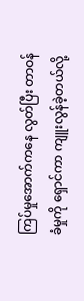ကြပ်မှုအောက်ကနေ လွတ်ပြီး တာဝန်ခံမှုကို ရှောင်ကာ ကျူးလွန်ခဲ့တယ်လို့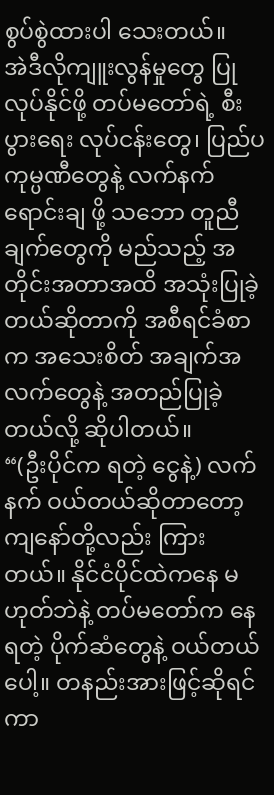စွပ်စွဲထားပါ သေးတယ်။
အဲဒီလိုကျူးလွန်မှုတွေ ပြုလုပ်နိုင်ဖို့ တပ်မတော်ရဲ့ စီးပွားရေး လုပ်ငန်းတွေ၊ ပြည်ပကုမ္ပဏီတွေနဲ့ လက်နက်ရောင်းချ ဖို့ သဘော တူညီချက်တွေကို မည်သည့် အတိုင်းအတာအထိ အသုံးပြုခဲ့တယ်ဆိုတာကို အစီရင်ခံစာက အသေးစိတ် အချက်အလက်တွေနဲ့ အတည်ပြုခဲ့တယ်လို့ ဆိုပါတယ်။
“(ဦးပိုင်က ရတဲ့ ငွေနဲ့) လက်နက် ဝယ်တယ်ဆိုတာတော့ ကျနော်တို့လည်း ကြားတယ်။ နိုင်ငံပိုင်ထဲကနေ မဟုတ်ဘဲနဲ့ တပ်မတော်က နေရတဲ့ ပိုက်ဆံတွေနဲ့ ဝယ်တယ်ပေါ့။ တနည်းအားဖြင့်ဆိုရင် ကာ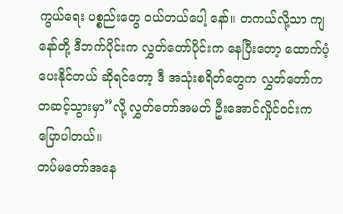ကွယ်ရေး ပစ္စည်းတွေ ဝယ်တယ်ပေါ့ နော်။ တကယ်လို့သာ ကျနော်တို့ ဒီဘက်ပိုင်းက လွှတ်တော်ပိုင်းက နေပြီးတော့ ထောက်ပံ့ပေးနိုင်တယ် ဆိုရင်တော့ ဒီ အသုံးစရိတ်တွေက လွှတ်တော်က တဆင့်သွားမှာ”လို့ လွှတ်တော်အမတ် ဦးအောင်လှိုင်ဝင်းက ပြောပါတယ်။
တပ်မတော်အနေ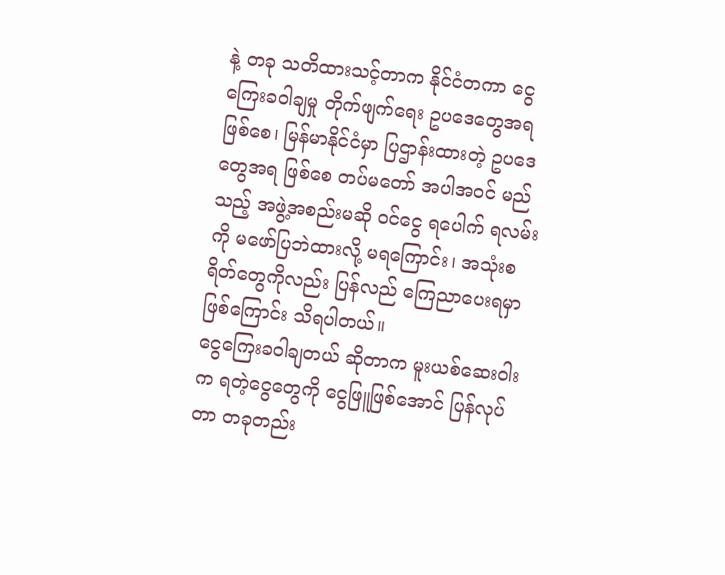နဲ့ တခု သတိထားသင့်တာက နိုင်ငံတကာ ငွေကြေးခဝါချမှု တိုက်ဖျက်ရေး ဥပဒေတွေအရ ဖြစ်စေ၊ မြန်မာနိုင်ငံမှာ ပြဌာန်းထားတဲ့ ဥပဒေတွေအရ ဖြစ်စေ တပ်မတော် အပါအဝင် မည်သည့် အဖွဲ့အစည်းမဆို ဝင်ငွေ ရပေါက် ရလမ်းကို မဖော်ပြဘဲထားလို့ မရကြောင်း၊ အသုံးစရိတ်တွေကိုလည်း ပြန်လည် ကြေညာပေးရမှာ ဖြစ်ကြောင်း သိရပါတယ်။
ငွေကြေးခဝါချတယ် ဆိုတာက မူးယစ်ဆေးဝါးက ရတဲ့ငွေတွေကို ငွေဖြူဖြစ်အောင် ပြန်လုပ်တာ တခုတည်း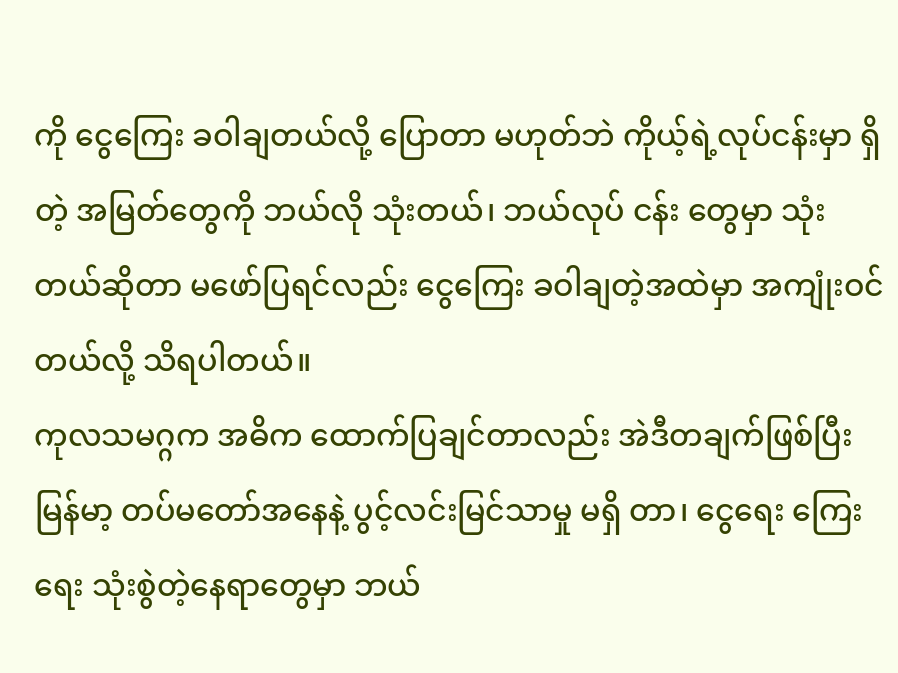ကို ငွေကြေး ခဝါချတယ်လို့ ပြောတာ မဟုတ်ဘဲ ကိုယ့်ရဲ့လုပ်ငန်းမှာ ရှိတဲ့ အမြတ်တွေကို ဘယ်လို သုံးတယ်၊ ဘယ်လုပ် ငန်း တွေမှာ သုံးတယ်ဆိုတာ မဖော်ပြရင်လည်း ငွေကြေး ခဝါချတဲ့အထဲမှာ အကျုံးဝင်တယ်လို့ သိရပါတယ်။
ကုလသမဂ္ဂက အဓိက ထောက်ပြချင်တာလည်း အဲဒီတချက်ဖြစ်ပြီး မြန်မာ့ တပ်မတော်အနေနဲ့ ပွင့်လင်းမြင်သာမှု မရှိ တာ၊ ငွေရေး ကြေးရေး သုံးစွဲတဲ့နေရာတွေမှာ ဘယ်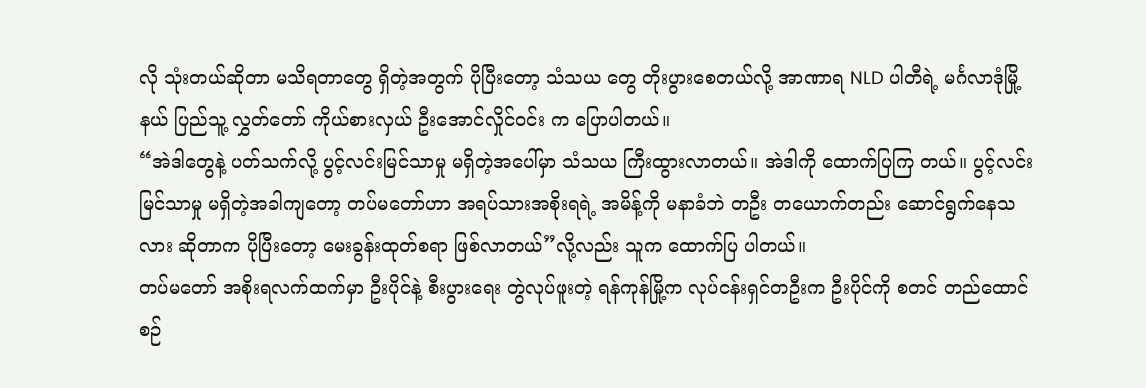လို သုံးတယ်ဆိုတာ မသိရတာတွေ ရှိတဲ့အတွက် ပိုပြီးတော့ သံသယ တွေ တိုးပွားစေတယ်လို့ အာဏာရ NLD ပါတီရဲ့ မင်္ဂလာဒုံမြို့နယ် ပြည်သူ့ လွှတ်တော် ကိုယ်စားလှယ် ဦးအောင်လှိုင်ဝင်း က ပြောပါတယ်။
“အဲဒါတွေနဲ့ ပတ်သက်လို့ ပွင့်လင်းမြင်သာမှု မရှိတဲ့အပေါ်မှာ သံသယ ကြီးထွားလာတယ်။ အဲဒါကို ထောက်ပြကြ တယ်။ ပွင့်လင်း မြင်သာမှု မရှိတဲ့အခါကျတော့ တပ်မတော်ဟာ အရပ်သားအစိုးရရဲ့ အမိန့်ကို မနာခံဘဲ တဦး တယောက်တည်း ဆောင်ရွက်နေသလား ဆိုတာက ပိုပြီးတော့ မေးခွန်းထုတ်စရာ ဖြစ်လာတယ်”လို့လည်း သူက ထောက်ပြ ပါတယ်။
တပ်မတော် အစိုးရလက်ထက်မှာ ဦးပိုင်နဲ့ စီးပွားရေး တွဲလုပ်ဖူးတဲ့ ရန်ကုန်မြို့က လုပ်ငန်းရှင်တဦးက ဦးပိုင်ကို စတင် တည်ထောင်စဉ်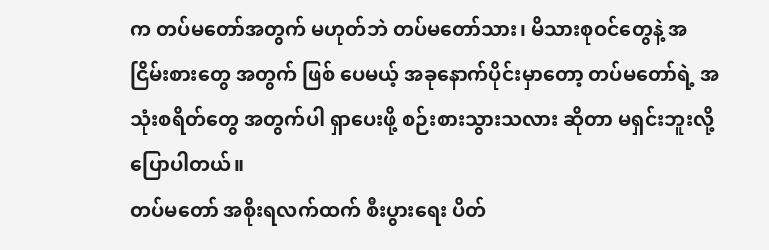က တပ်မတော်အတွက် မဟုတ်ဘဲ တပ်မတော်သား၊ မိသားစုဝင်တွေနဲ့ အငြိမ်းစားတွေ အတွက် ဖြစ် ပေမယ့် အခုနောက်ပိုင်းမှာတော့ တပ်မတော်ရဲ့ အသုံးစရိတ်တွေ အတွက်ပါ ရှာပေးဖို့ စဉ်းစားသွားသလား ဆိုတာ မရှင်းဘူးလို့ ပြောပါတယ်။
တပ်မတော် အစိုးရလက်ထက် စီးပွားရေး ပိတ်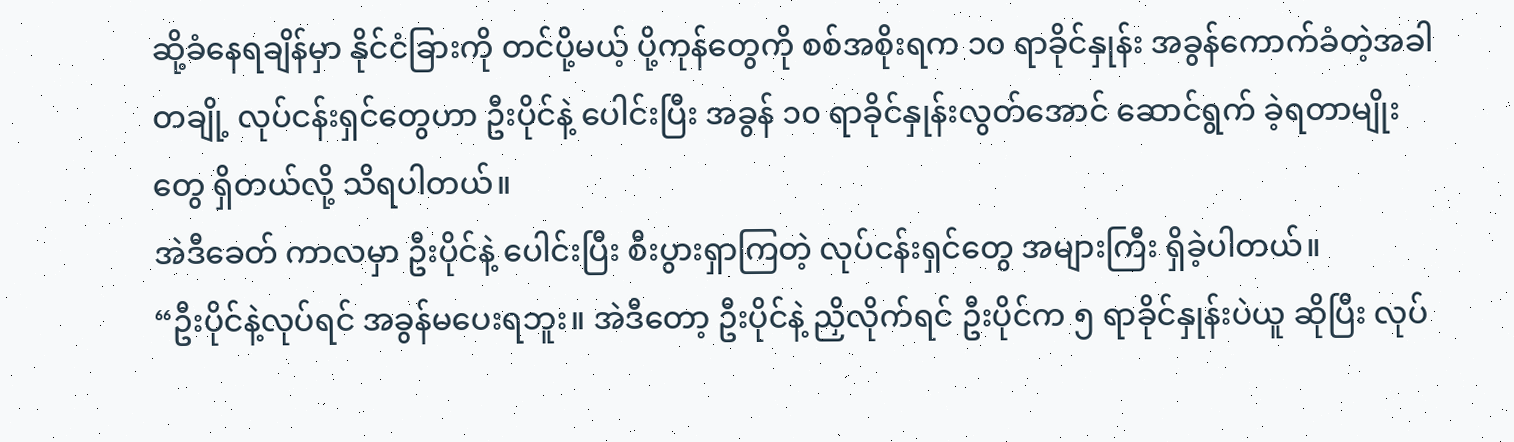ဆို့ခံနေရချိန်မှာ နိုင်ငံခြားကို တင်ပို့မယ့် ပို့ကုန်တွေကို စစ်အစိုးရက ၁၀ ရာခိုင်နှုန်း အခွန်ကောက်ခံတဲ့အခါ တချို့ လုပ်ငန်းရှင်တွေဟာ ဦးပိုင်နဲ့ ပေါင်းပြီး အခွန် ၁၀ ရာခိုင်နှုန်းလွတ်အောင် ဆောင်ရွက် ခဲ့ရတာမျိုးတွေ ရှိတယ်လို့ သိရပါတယ်။
အဲဒီခေတ် ကာလမှာ ဦးပိုင်နဲ့ ပေါင်းပြီး စီးပွားရှာကြတဲ့ လုပ်ငန်းရှင်တွေ အများကြီး ရှိခဲ့ပါတယ်။
“ဦးပိုင်နဲ့လုပ်ရင် အခွန်မပေးရဘူး။ အဲဒီတော့ ဦးပိုင်နဲ့ ညှိလိုက်ရင် ဦးပိုင်က ၅ ရာခိုင်နှုန်းပဲယူ ဆိုပြီး လုပ်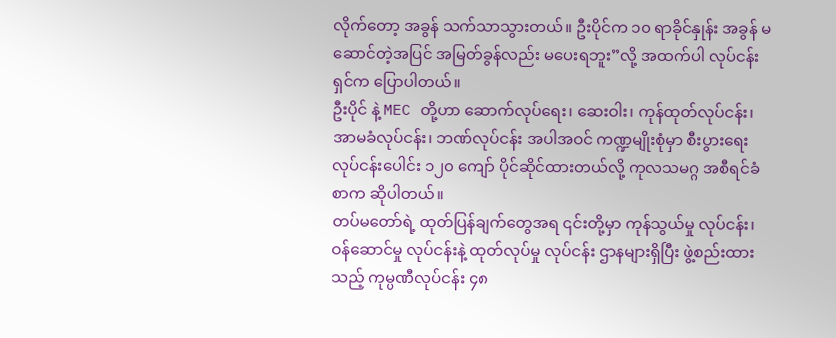လိုက်တော့ အခွန် သက်သာသွားတယ်။ ဦးပိုင်က ၁၀ ရာခိုင်နှုန်း အခွန် မဆောင်တဲ့အပြင် အမြတ်ခွန်လည်း မပေးရဘူး”လို့ အထက်ပါ လုပ်ငန်းရှင်က ပြောပါတယ်။
ဦးပိုင် နဲ့ MEC တို့ဟာ ဆောက်လုပ်ရေး၊ ဆေးဝါး၊ ကုန်ထုတ်လုပ်ငန်း၊ အာမခံလုပ်ငန်း၊ ဘဏ်လုပ်ငန်း အပါအဝင် ကဏ္ဍမျိုးစုံမှာ စီးပွားရေး လုပ်ငန်းပေါင်း ၁၂၀ ကျော် ပိုင်ဆိုင်ထားတယ်လို့ ကုလသမဂ္ဂ အစီရင်ခံစာက ဆိုပါတယ်။
တပ်မတော်ရဲ့ ထုတ်ပြန်ချက်တွေအရ ၎င်းတို့မှာ ကုန်သွယ်မှု လုပ်ငန်း၊ ဝန်ဆောင်မှု လုပ်ငန်းနဲ့ ထုတ်လုပ်မှု လုပ်ငန်း ဌာနများရှိပြီး ဖွဲ့စည်းထားသည့် ကုမ္ပဏီလုပ်ငန်း ၄၈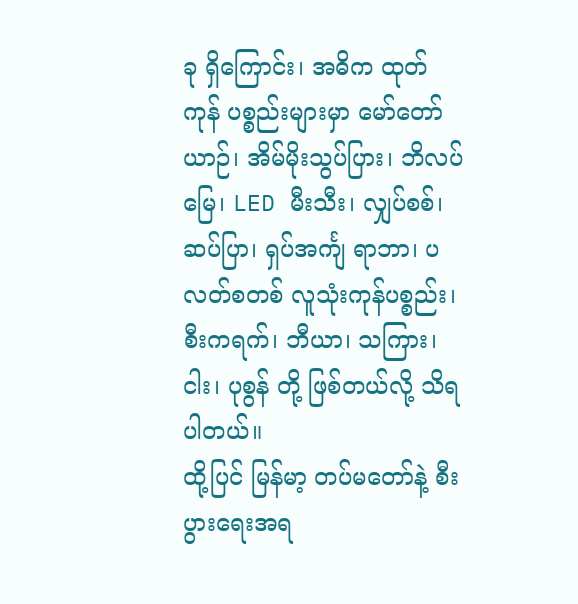ခု ရှိကြောင်း၊ အဓိက ထုတ်ကုန် ပစ္စည်းများမှာ မော်တော်ယာဉ်၊ အိမ်မိုးသွပ်ပြား၊ ဘိလပ်မြေ၊ LED မီးသီး၊ လျှပ်စစ်၊ ဆပ်ပြာ၊ ရှပ်အင်္ကျ ရာဘာ၊ ပလတ်စတစ် လူသုံးကုန်ပစ္စည်း၊ စီးကရက်၊ ဘီယာ၊ သကြား၊ ငါး၊ ပုစွန် တို့ ဖြစ်တယ်လို့ သိရပါတယ်။
ထို့ပြင် မြန်မာ့ တပ်မတော်နဲ့ စီးပွားရေးအရ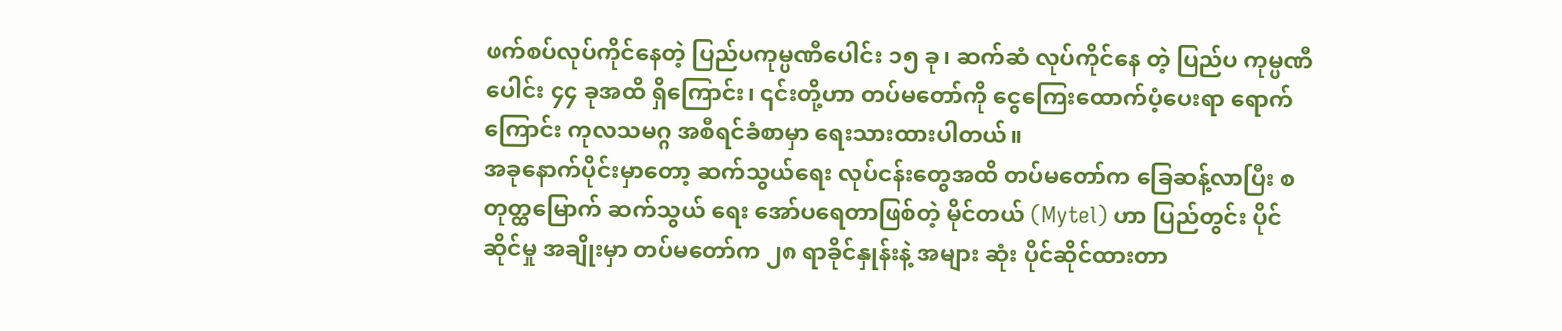ဖက်စပ်လုပ်ကိုင်နေတဲ့ ပြည်ပကုမ္ပဏီပေါင်း ၁၅ ခု၊ ဆက်ဆံ လုပ်ကိုင်နေ တဲ့ ပြည်ပ ကုမ္ပဏီပေါင်း ၄၄ ခုအထိ ရှိကြောင်း၊ ၎င်းတို့ဟာ တပ်မတော်ကို ငွေကြေးထောက်ပံ့ပေးရာ ရောက်ကြောင်း ကုလသမဂ္ဂ အစီရင်ခံစာမှာ ရေးသားထားပါတယ်။
အခုနောက်ပိုင်းမှာတော့ ဆက်သွယ်ရေး လုပ်ငန်းတွေအထိ တပ်မတော်က ခြေဆန့်လာပြီး စတုတ္ထမြောက် ဆက်သွယ် ရေး အော်ပရေတာဖြစ်တဲ့ မိုင်တယ် (Mytel) ဟာ ပြည်တွင်း ပိုင်ဆိုင်မှု အချိုးမှာ တပ်မတော်က ၂၈ ရာခိုင်နှုန်းနဲ့ အများ ဆုံး ပိုင်ဆိုင်ထားတာ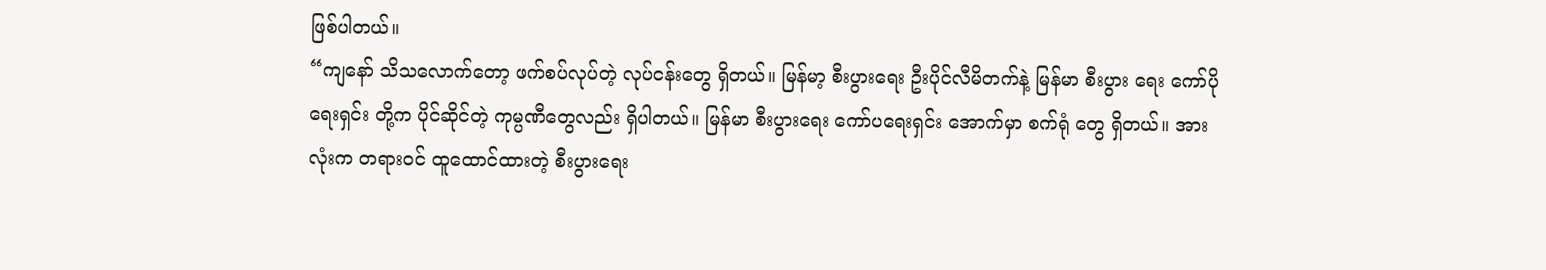ဖြစ်ပါတယ်။
“ကျနော် သိသလောက်တော့ ဖက်စပ်လုပ်တဲ့ လုပ်ငန်းတွေ ရှိတယ်။ မြန်မာ့ စီးပွားရေး ဦးပိုင်လီမိတက်နဲ့ မြန်မာ စီးပွား ရေး ကော်ပိုရေးရှင်း တို့က ပိုင်ဆိုင်တဲ့ ကုမ္ပဏီတွေလည်း ရှိပါတယ်။ မြန်မာ စီးပွားရေး ကော်ပရေးရှင်း အောက်မှာ စက်ရုံ တွေ ရှိတယ်။ အားလုံးက တရားဝင် ထူထောင်ထားတဲ့ စီးပွားရေး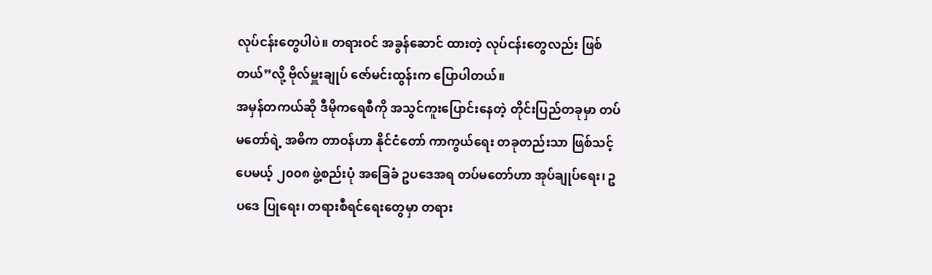လုပ်ငန်းတွေပါပဲ။ တရားဝင် အခွန်ဆောင် ထားတဲ့ လုပ်ငန်းတွေလည်း ဖြစ်တယ်”လို့ ဗိုလ်မှူးချုပ် ဇော်မင်းထွန်းက ပြောပါတယ်။
အမှန်တကယ်ဆို ဒီမိုကရေစီကို အသွင်ကူးပြောင်းနေတဲ့ တိုင်းပြည်တခုမှာ တပ်မတော်ရဲ့ အဓိက တာဝန်ဟာ နိုင်ငံတော် ကာကွယ်ရေး တခုတည်းသာ ဖြစ်သင့်ပေမယ့် ၂၀၀၈ ဖွဲ့စည်းပုံ အခြေခံ ဥပဒေအရ တပ်မတော်ဟာ အုပ်ချုပ်ရေး၊ ဥပဒေ ပြုရေး၊ တရားစီရင်ရေးတွေမှာ တရား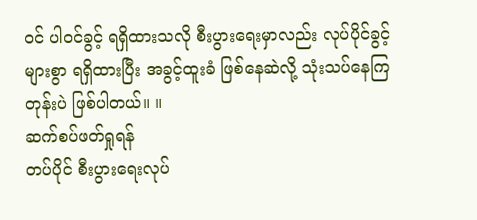ဝင် ပါဝင်ခွင့် ရရှိထားသလို စီးပွားရေးမှာလည်း လုပ်ပိုင်ခွင့် များစွာ ရရှိထားပြီး အခွင့်ထူးခံ ဖြစ်နေဆဲလို့ သုံးသပ်နေကြတုန်းပဲ ဖြစ်ပါတယ်။ ။
ဆက်စပ်ဖတ်ရှုရန်
တပ်ပိုင် စီးပွားရေးလုပ်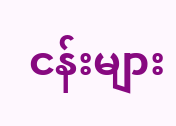ငန်းများ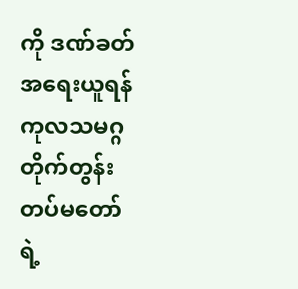ကို ဒဏ်ခတ်အရေးယူရန် ကုလသမဂ္ဂ တိုက်တွန်း
တပ်မတော်ရဲ့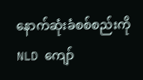နောက်ဆုံးခံစစ်စည်းကို NLD ကျော်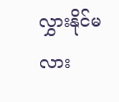လွှားနိုင်မလား